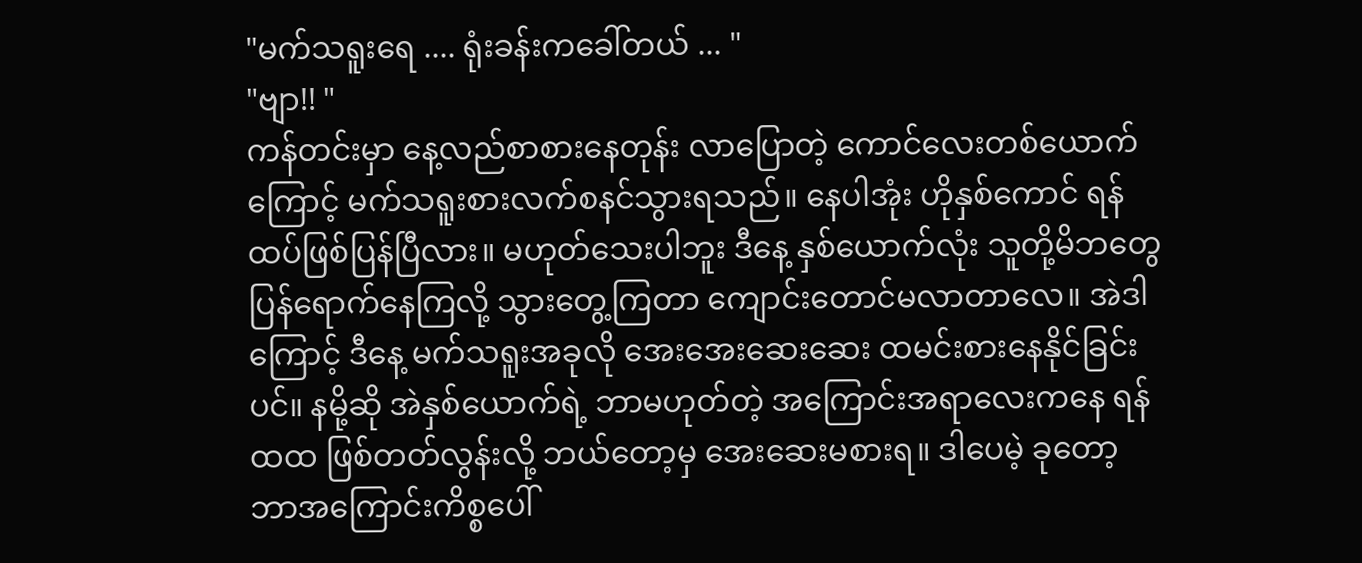"မက်သရူးရေ .... ရုံးခန်းကခေါ်တယ် ... "
"ဗျာ!! "
ကန်တင်းမှာ နေ့လည်စာစားနေတုန်း လာပြောတဲ့ ကောင်လေးတစ်ယောက်ကြောင့် မက်သရူးစားလက်စနင်သွားရသည်။ နေပါအုံး ဟိုနှစ်ကောင် ရန်ထပ်ဖြစ်ပြန်ပြီလား။ မဟုတ်သေးပါဘူး ဒီနေ့ နှစ်ယောက်လုံး သူတို့မိဘတွေပြန်ရောက်နေကြလို့ သွားတွေ့ကြတာ ကျောင်းတောင်မလာတာလေ။ အဲဒါကြောင့် ဒီနေ့ မက်သရူးအခုလို အေးအေးဆေးဆေး ထမင်းစားနေနိုင်ခြင်းပင်။ နမို့ဆို အဲနှစ်ယောက်ရဲ့ ဘာမဟုတ်တဲ့ အကြောင်းအရာလေးကနေ ရန်ထထ ဖြစ်တတ်လွန်းလို့ ဘယ်တော့မှ အေးဆေးမစားရ။ ဒါပေမဲ့ ခုတော့ ဘာအကြောင်းကိစ္စပေါ်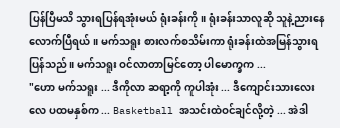ပြန်ပြီမသိ သွားရပြန်ရအုံးမယ် ရုံးခန်းကို။ ရုံးခန်းသာလူဆို သူနဲ့ညားနေလောက်ပြီရယ်။ မက်သရူး စားလက်စသိမ်းကာ ရုံးခန်းထဲအမြန်သွားရပြန်သည်။ မက်သရူး ဝင်လာတာမြင်တော့ ပါမောက္ခက ...
"ဟော မက်သရူး ... ဒီကိုလာ ဆရာ့ကို ကူပါအုံး ... ဒီကျောင်းသားလေးလေ ပထမနှစ်က ... Basketball အသင်းထဲဝင်ချင်လို့တဲ့ ... အဲဒါ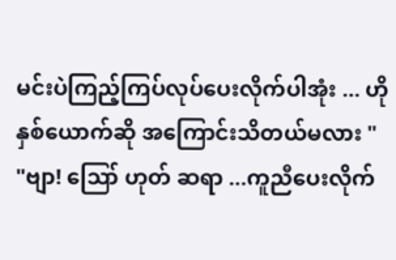မင်းပဲကြည့်ကြပ်လုပ်ပေးလိုက်ပါအုံး ... ဟိုနှစ်ယောက်ဆို အကြောင်းသိတယ်မလား "
"ဗျာ! ဪ ဟုတ် ဆရာ ...ကူညီပေးလိုက်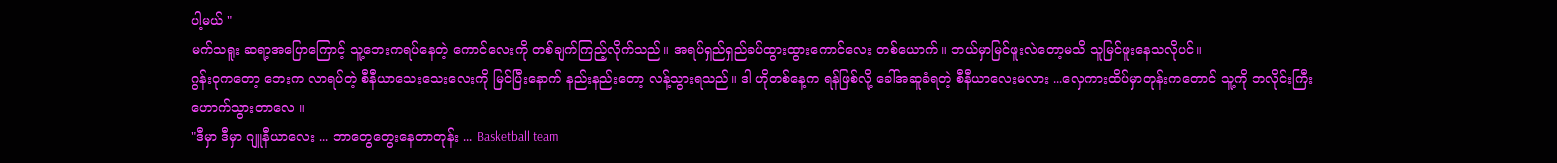ပါ့မယ် "
မက်သရူး ဆရာ့အပြောကြောင့် သူ့ဘေးကရပ်နေတဲ့ ကောင်လေးကို တစ်ချက်ကြည့်လိုက်သည်။ အရပ်ရှည်ရှည်ခပ်ထွားထွားကောင်လေး တစ်ယောက်။ ဘယ်မှာမြင်ဖူးလဲတော့မသိ သူမြင်ဖူးနေသလိုပင်။
ဂွန်းဝုကတော့ ဘေးက လာရပ်တဲ့ စီနီယာသေးသေးလေးကို မြင်ပြီးနောက် နည်းနည်းတော့ လန့်သွားရသည်။ ဒါ ဟိုတစ်နေ့က ရန်ဖြစ်လို့ ခေါ်အဆူခံရတဲ့ စီနီယာလေးမလား ...လှေကားထိပ်မှာတုန်းကတောင် သူ့ကို ဘလိုင်းကြီး ဟောက်သွားတာလေ ။
"ဒီမှာ ဒီမှာ ဂျူနီယာလေး ... ဘာတွေတွေးနေတာတုန်း ... Basketball team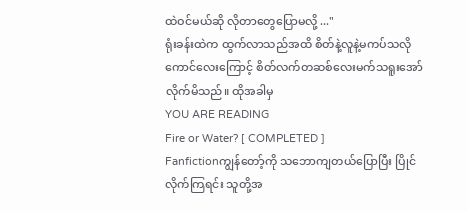ထဲဝင်မယ်ဆို လိုတာတွေပြောမလို့ ..."
ရုံးခန်းထဲက ထွက်လာသည်အထိ စိတ်နဲ့လူနဲ့မကပ်သလို ကောင်လေးကြောင့် စိတ်လက်တဆစ်လေးမက်သရူးအော်လိုက်မိသည်။ ထိုအခါမှ
YOU ARE READING
Fire or Water? [ COMPLETED ]
Fanfictionကျွန်တော့်ကို သဘောကျတယ်ပြောပြီး ပြိုင်လိုက်ကြရင်း သူတို့အ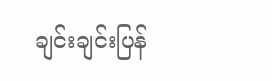ချင်းချင်းပြန်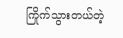ကြိုက်သွားတယ်တဲ့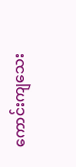ကောင်းကျသေး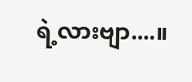ရဲ့လားဗျာ....။